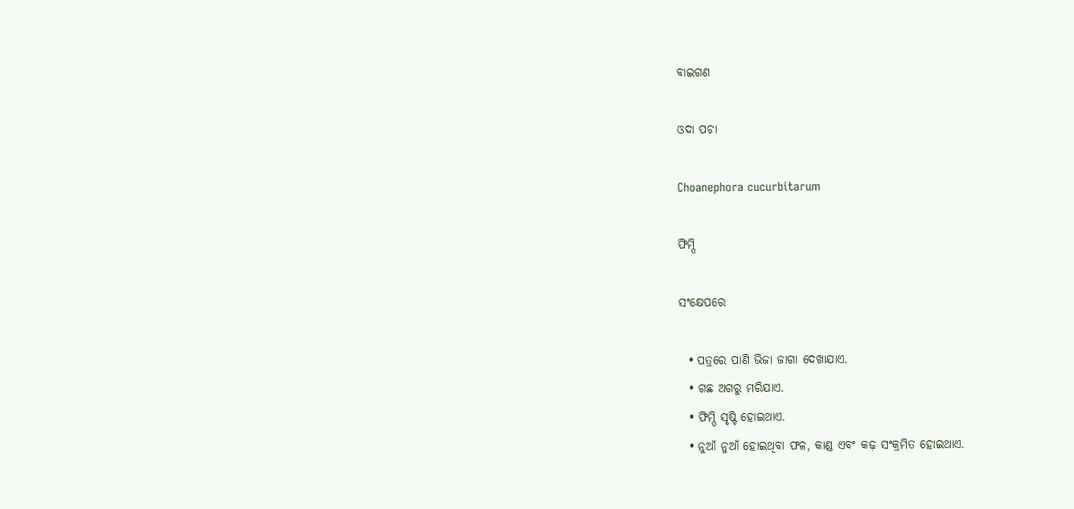ବାଇଗଣ

ଓଦା ପଚା

Choanephora cucurbitarum

ଫିମ୍ପି

ସଂକ୍ଷେପରେ

  • ପତ୍ରରେ ପାଣି ଭିଜା ଜାଗା ଦେଖାଯାଏ.
  • ଗଛ ଅଗରୁ ମରିଯାଏ.
  • ଫିମ୍ପି ସୃଷ୍ଟି ହୋଇଥାଏ.
  • ନୁଆଁ ନୁଆଁ ହୋଇଥିବା ଫଳ, କାଣ୍ଡ ଏବଂ କଢ଼ ସଂକ୍ରମିତ ହୋଇଥାଏ.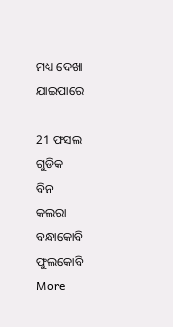ମଧ୍ୟ ଦେଖା ଯାଇପାରେ

21 ଫସଲ ଗୁଡିକ
ବିନ
କଲରା
ବନ୍ଧାକୋବି
ଫୁଲକୋବି
More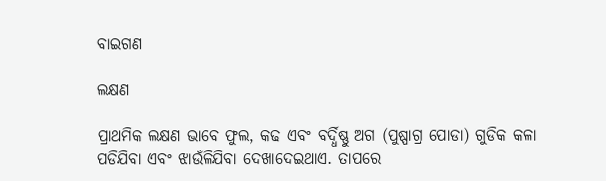ବାଇଗଣ

ଲକ୍ଷଣ

ପ୍ରାଥମିକ ଲକ୍ଷଣ ଭାବେ ଫୁଲ, କଢ ଏବଂ ବର୍ଦ୍ଧିଷ୍ଣୁ ଅଗ (ପୁଷ୍ପାଗ୍ର ପୋଡା) ଗୁଡିକ କଳା ପଡିଯିବା ଏବଂ ଝାଉଁଳିଯିବା ଦେଖାଦେଇଥାଏ. ତାପରେ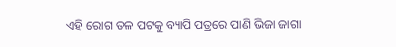ଏହି ରୋଗ ତଳ ପଟକୁ ବ୍ୟାପି ପତ୍ରରେ ପାଣି ଭିଜା ଜାଗା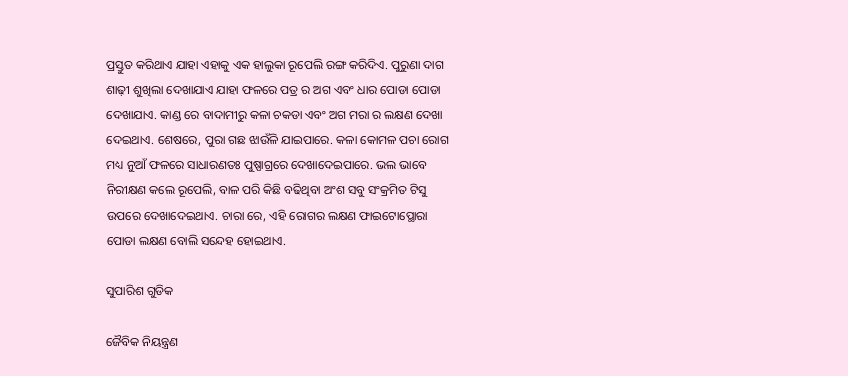ପ୍ରସ୍ତୁତ କରିଥାଏ ଯାହା ଏହାକୁ ଏକ ହାଲୁକା ରୂପେଲି ରଙ୍ଗ କରିଦିଏ. ପୁରୁଣା ଦାଗ ଶାଢ଼ୀ ଶୁଖିଲା ଦେଖାଯାଏ ଯାହା ଫଳରେ ପତ୍ର ର ଅଗ ଏବଂ ଧାର ପୋଡା ପୋଡା ଦେଖାଯାଏ. କାଣ୍ଡ ରେ ବାଦାମୀରୁ କଳା ଚକଡା ଏବଂ ଅଗ ମରା ର ଲକ୍ଷଣ ଦେଖା ଦେଇଥାଏ. ଶେଷରେ, ପୁରା ଗଛ ଝାଉଁଳି ଯାଇପାରେ. କଳା କୋମଳ ପଚା ରୋଗ ମଧ୍ୟ ନୁଆଁ ଫଳରେ ସାଧାରଣତଃ ପୁଷ୍ପାଗ୍ରରେ ଦେଖାଦେଇପାରେ. ଭଲ ଭାବେ ନିରୀକ୍ଷଣ କଲେ ରୂପେଲି, ବାଳ ପରି କିଛି ବଢିଥିବା ଅଂଶ ସବୁ ସଂକ୍ରମିତ ଟିସୁ ଉପରେ ଦେଖାଦେଇଥାଏ. ଚାରା ରେ, ଏହି ରୋଗର ଲକ୍ଷଣ ଫାଇଟୋପ୍ଥୋରା ପୋଡା ଲକ୍ଷଣ ବୋଲି ସନ୍ଦେହ ହୋଇଥାଏ.

ସୁପାରିଶ ଗୁଡିକ

ଜୈବିକ ନିୟନ୍ତ୍ରଣ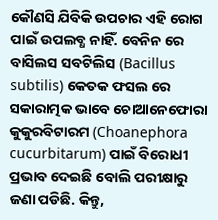କୌଣସି ଯିବିକି ଉପଚାର ଏହି ରୋଗ ପାଇଁ ଉପଲବ୍ଧ ନାହିଁ. ବେନିନ ରେ ବାସିଲସ ସବଟିଲିସ (Bacillus subtilis) କେତକ ଫସଲ ରେ ସକାରାତ୍ମକ ଭାବେ ଚୋଆନେଫୋରା କୁକୁରବିଟାରମ (Choanephora cucurbitarum) ପାଇଁ ବିରୋଧୀ ପ୍ରଭାବ ଦେଇଛି ବୋଲି ପରୀକ୍ଷାରୁ ଜଣା ପଡିଛି. କିନ୍ତୁ,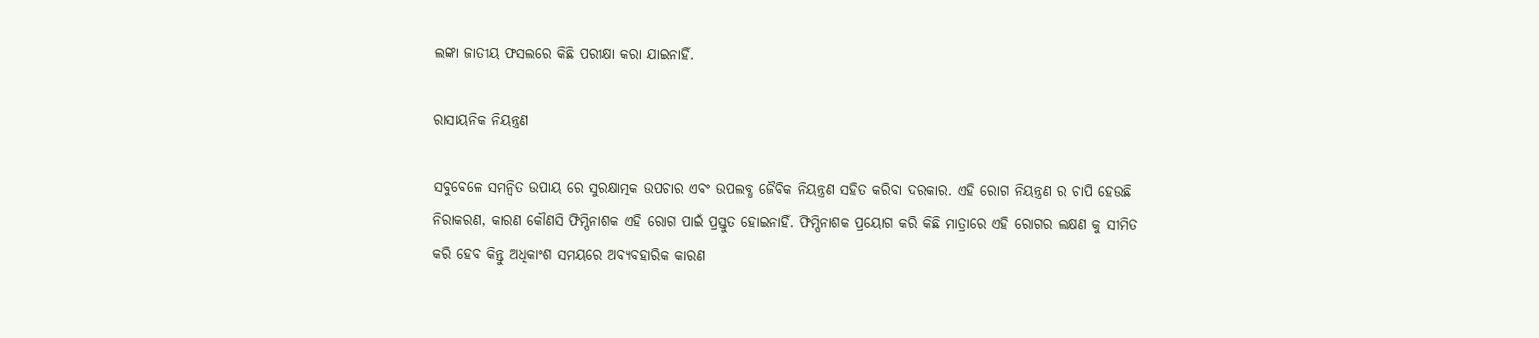ଲଙ୍କା ଜାତୀୟ ଫସଲରେ କିଛି ପରୀକ୍ଷା କରା ଯାଇନାହିଁ.

ରାସାୟନିକ ନିୟନ୍ତ୍ରଣ

ସବୁବେଳେ ସମନ୍ବିତ ଉପାୟ ରେ ସୁରକ୍ଷାତ୍ମକ ଉପଚାର ଏବଂ ଉପଲବ୍ଧ ଜୈବିକ ନିୟନ୍ତ୍ରଣ ସହିତ କରିବା ଦରକାର. ଏହି ରୋଗ ନିୟନ୍ତ୍ରଣ ର ଚାପି ହେଉଛି ନିରାକରଣ, କାରଣ କୌଣସି ଫିମ୍ପିନାଶକ ଏହି ରୋଗ ପାଇଁ ପ୍ରସ୍ତୁତ ହୋଇନାହିଁ. ଫିମ୍ପିନାଶକ ପ୍ରୟୋଗ କରି କିଛି ମାତ୍ରାରେ ଏହି ରୋଗର ଲକ୍ଷଣ କୁ ସୀମିତ କରି ହେବ କିନ୍ତୁ ଅଧିକାଂଶ ସମୟରେ ଅବ୍ୟବହାରିକ କାରଣ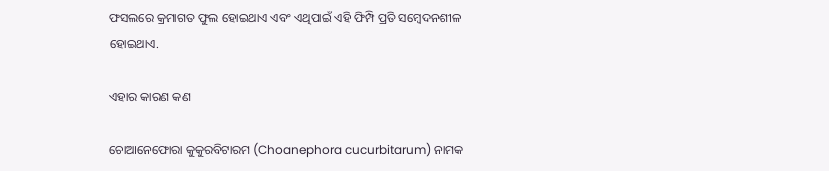ଫସଲରେ କ୍ରମାଗତ ଫୁଲ ହୋଇଥାଏ ଏବଂ ଏଥିପାଇଁ ଏହି ଫିମ୍ପି ପ୍ରତି ସମ୍ବେଦନଶୀଳ ହୋଇଥାଏ.

ଏହାର କାରଣ କଣ

ଚୋଆନେଫୋରା କୁକୁରବିଟାରମ (Choanephora cucurbitarum) ନାମକ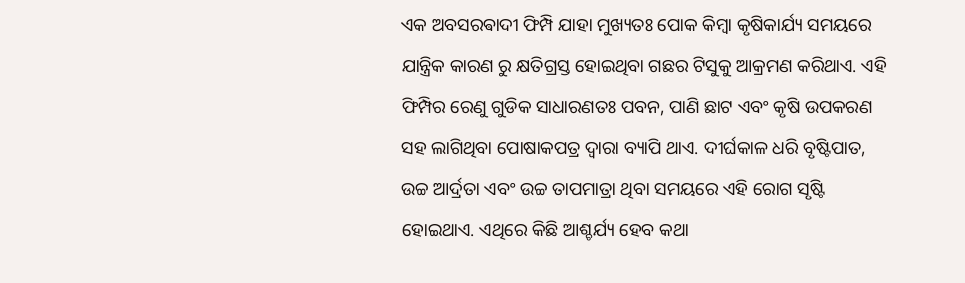ଏକ ଅବସରଵାଦୀ ଫିମ୍ପି ଯାହା ମୁଖ୍ୟତଃ ପୋକ କିମ୍ବା କୃଷିକାର୍ଯ୍ୟ ସମୟରେ ଯାନ୍ତ୍ରିକ କାରଣ ରୁ କ୍ଷତିଗ୍ରସ୍ତ ହୋଇଥିବା ଗଛର ଟିସୁକୁ ଆକ୍ରମଣ କରିଥାଏ. ଏହି ଫିମ୍ପିର ରେଣୁ ଗୁଡିକ ସାଧାରଣତଃ ପବନ, ପାଣି ଛାଟ ଏବଂ କୃଷି ଉପକରଣ ସହ ଲାଗିଥିବା ପୋଷାକପତ୍ର ଦ୍ୱାରା ବ୍ୟାପି ଥାଏ. ଦୀର୍ଘକାଳ ଧରି ବୃଷ୍ଟିପାତ, ଉଚ୍ଚ ଆର୍ଦ୍ରତା ଏବଂ ଉଚ୍ଚ ତାପମାତ୍ରା ଥିବା ସମୟରେ ଏହି ରୋଗ ସୃଷ୍ଟି ହୋଇଥାଏ. ଏଥିରେ କିଛି ଆଶ୍ଚର୍ଯ୍ୟ ହେବ କଥା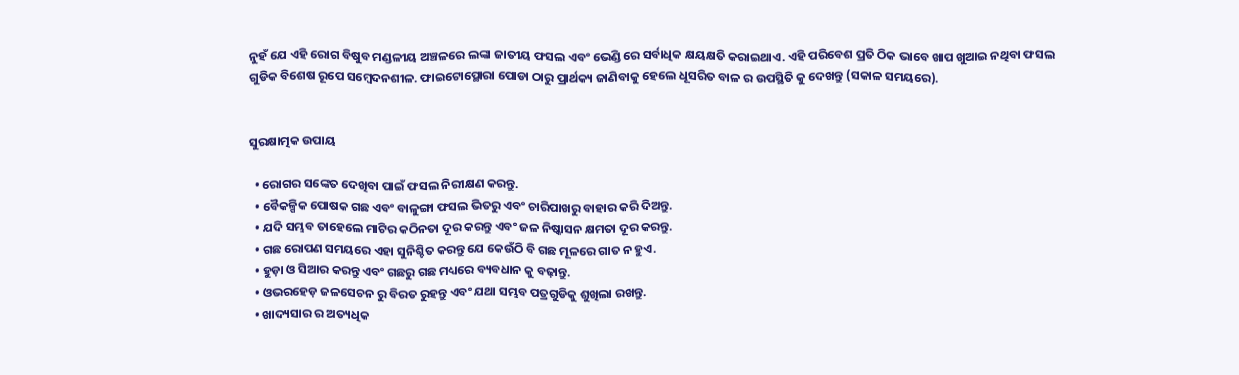ନୁହଁ ଯେ ଏହି ରୋଗ ବିଷୁବ ମଣ୍ଡଳୀୟ ଅଞ୍ଚଳରେ ଲଙ୍କା ଜାତୀୟ ଫସଲ ଏବଂ ଭେଣ୍ଡି ରେ ସର୍ବାଧିକ କ୍ଷୟକ୍ଷତି କରାଇଥାଏ. ଏହି ପରିବେଶ ପ୍ରତି ଠିକ ଭାବେ ଖାପ ଖୁଆଇ ନଥିବା ଫସଲ ଗୁଡିକ ବିଶେଷ ରୂପେ ସମ୍ବେଦନଶୀଳ. ଫାଇଟୋପ୍ଥୋରା ପୋଡା ଠାରୁ ପ୍ରାର୍ଥକ୍ୟ ଜାଣିବାକୁ ହେଲେ ଧୂସରିତ ବାଳ ର ଉପସ୍ଥିତି କୁ ଦେଖନ୍ତୁ (ସକାଳ ସମୟରେ).


ସୁରକ୍ଷାତ୍ମକ ଉପାୟ

  • ରୋଗର ସଙ୍କେତ ଦେଖିବା ପାଇଁ ଫସଲ ନିରୀକ୍ଷଣ କରନ୍ତୁ.
  • ବୈକଳ୍ପିକ ପୋଷକ ଗଛ ଏବଂ ବାଳୁଙ୍ଗା ଫସଲ ଭିତରୁ ଏବଂ ଚାରିପାଖରୁ ବାହାର କରି ଦିଅନ୍ତୁ.
  • ଯଦି ସମ୍ଭବ ତାହେଲେ ମାଟିର କଠିନତା ଦୂର କରନ୍ତୁ ଏବଂ ଜଳ ନିଷ୍କାସନ କ୍ଷମତା ଦୂର କରନ୍ତୁ.
  • ଗଛ ରୋପଣ ସମୟରେ ଏହା ସୁନିଶ୍ଚିତ କରନ୍ତୁ ଯେ କେଉଁଠି ବି ଗଛ ମୂଳରେ ଗାତ ନ ହୁଏ.
  • ହୁଡ଼ା ଓ ସିଆର କରନ୍ତୁ ଏବଂ ଗଛରୁ ଗଛ ମଧ୍ୟରେ ବ୍ୟବଧାନ କୁ ବଢ଼ାନ୍ତୁ.
  • ଓଭରହେଡ଼ ଜଳସେଚନ ରୁ ବିରତ ରୁହନ୍ତୁ ଏବଂ ଯଥା ସମ୍ଭବ ପତ୍ରଗୁଡିକୁ ଶୁଖିଲା ରଖନ୍ତୁ.
  • ଖାଦ୍ୟସାର ର ଅତ୍ୟଧିକ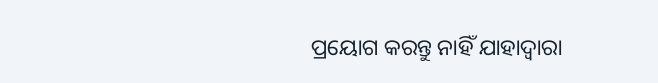ପ୍ରୟୋଗ କରନ୍ତୁ ନାହିଁ ଯାହାଦ୍ୱାରା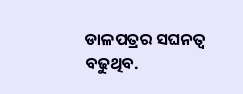ଡାଳପତ୍ରର ସଘନତ୍ୱ ବଢୁଥିବ.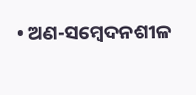• ଅଣ-ସମ୍ବେଦନଶୀଳ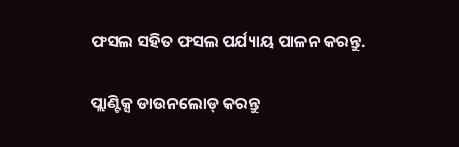ଫସଲ ସହିତ ଫସଲ ପର୍ଯ୍ୟାୟ ପାଳନ କରନ୍ତୁ.

ପ୍ଲାଣ୍ଟିକ୍ସ ଡାଉନଲୋଡ୍ କରନ୍ତୁ